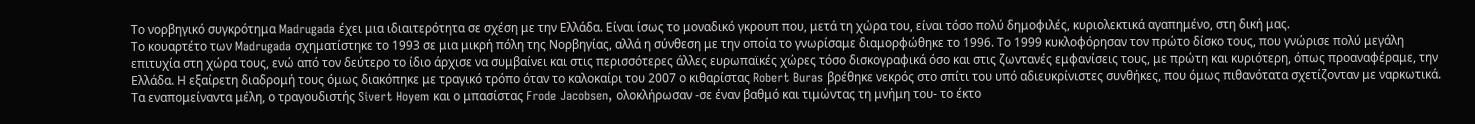Το νορβηγικό συγκρότημα Madrugada έχει μια ιδιαιτερότητα σε σχέση με την Ελλάδα. Είναι ίσως το μοναδικό γκρουπ που, μετά τη χώρα του, είναι τόσο πολύ δημοφιλές, κυριολεκτικά αγαπημένο, στη δική μας.
Το κουαρτέτο των Madrugada σχηματίστηκε το 1993 σε μια μικρή πόλη της Νορβηγίας, αλλά η σύνθεση με την οποία το γνωρίσαμε διαμορφώθηκε το 1996. Το 1999 κυκλοφόρησαν τον πρώτο δίσκο τους, που γνώρισε πολύ μεγάλη επιτυχία στη χώρα τους, ενώ από τον δεύτερο το ίδιο άρχισε να συμβαίνει και στις περισσότερες άλλες ευρωπαϊκές χώρες τόσο δισκογραφικά όσο και στις ζωντανές εμφανίσεις τους, με πρώτη και κυριότερη, όπως προαναφέραμε, την Ελλάδα. Η εξαίρετη διαδρομή τους όμως διακόπηκε με τραγικό τρόπο όταν το καλοκαίρι του 2007 ο κιθαρίστας Robert Buras βρέθηκε νεκρός στο σπίτι του υπό αδιευκρίνιστες συνθήκες, που όμως πιθανότατα σχετίζονταν με ναρκωτικά. Τα εναπομείναντα μέλη, ο τραγουδιστής Sivert Hoyem και ο μπασίστας Frode Jacobsen, ολοκλήρωσαν -σε έναν βαθμό και τιμώντας τη μνήμη του- το έκτο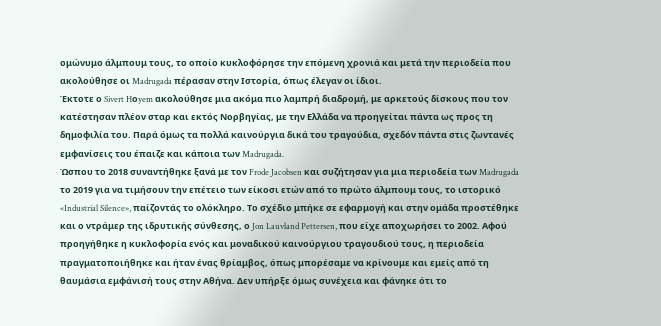ομώνυμο άλμπουμ τους, το οποίο κυκλοφόρησε την επόμενη χρονιά και μετά την περιοδεία που ακολούθησε οι Madrugada πέρασαν στην Ιστορία, όπως έλεγαν οι ίδιοι.
Έκτοτε ο Sivert Hοyem ακολούθησε μια ακόμα πιο λαμπρή διαδρομή, με αρκετούς δίσκους που τον κατέστησαν πλέον σταρ και εκτός Νορβηγίας, με την Ελλάδα να προηγείται πάντα ως προς τη δημοφιλία του. Παρά όμως τα πολλά καινούργια δικά του τραγούδια, σχεδόν πάντα στις ζωντανές εμφανίσεις του έπαιζε και κάποια των Madrugada.
Ώσπου το 2018 συναντήθηκε ξανά με τον Frode Jacobsen και συζήτησαν για μια περιοδεία των Madrugada το 2019 για να τιμήσουν την επέτειο των είκοσι ετών από το πρώτο άλμπουμ τους, το ιστορικό «Industrial Silence», παίζοντάς το ολόκληρο. Το σχέδιο μπήκε σε εφαρμογή και στην ομάδα προστέθηκε και ο ντράμερ της ιδρυτικής σύνθεσης, ο Jon Lauvland Pettersen, που είχε αποχωρήσει το 2002. Αφού προηγήθηκε η κυκλοφορία ενός και μοναδικού καινούργιου τραγουδιού τους, η περιοδεία πραγματοποιήθηκε και ήταν ένας θρίαμβος, όπως μπορέσαμε να κρίνουμε και εμείς από τη θαυμάσια εμφάνισή τους στην Αθήνα. Δεν υπήρξε όμως συνέχεια και φάνηκε ότι το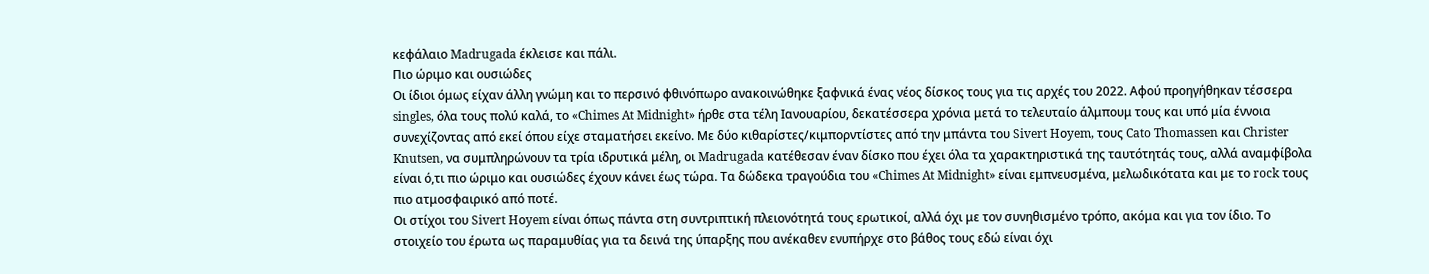κεφάλαιο Madrugada έκλεισε και πάλι.
Πιο ώριμο και ουσιώδες
Οι ίδιοι όμως είχαν άλλη γνώμη και το περσινό φθινόπωρο ανακοινώθηκε ξαφνικά ένας νέος δίσκος τους για τις αρχές του 2022. Αφού προηγήθηκαν τέσσερα singles, όλα τους πολύ καλά, το «Chimes At Midnight» ήρθε στα τέλη Ιανουαρίου, δεκατέσσερα χρόνια μετά το τελευταίο άλμπουμ τους και υπό μία έννοια συνεχίζοντας από εκεί όπου είχε σταματήσει εκείνο. Με δύο κιθαρίστες/κιμπορντίστες από την μπάντα του Sivert Hοyem, τους Cato Thomassen και Christer Knutsen, να συμπληρώνουν τα τρία ιδρυτικά μέλη, οι Madrugada κατέθεσαν έναν δίσκο που έχει όλα τα χαρακτηριστικά της ταυτότητάς τους, αλλά αναμφίβολα είναι ό,τι πιο ώριμο και ουσιώδες έχουν κάνει έως τώρα. Τα δώδεκα τραγούδια του «Chimes At Midnight» είναι εμπνευσμένα, μελωδικότατα και με το rock τους πιο ατμοσφαιρικό από ποτέ.
Οι στίχοι του Sivert Hοyem είναι όπως πάντα στη συντριπτική πλειονότητά τους ερωτικοί, αλλά όχι με τον συνηθισμένο τρόπο, ακόμα και για τον ίδιο. Το στοιχείο του έρωτα ως παραμυθίας για τα δεινά της ύπαρξης που ανέκαθεν ενυπήρχε στο βάθος τους εδώ είναι όχι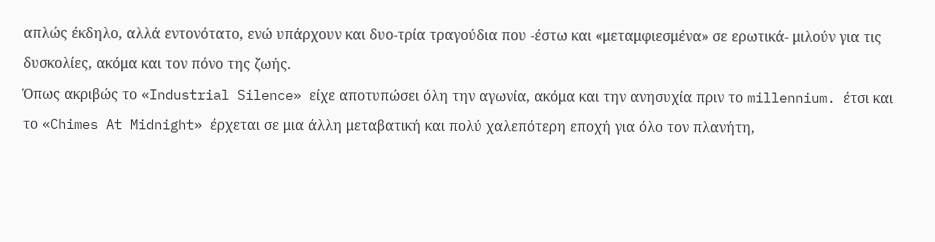απλώς έκδηλο, αλλά εντονότατο, ενώ υπάρχουν και δυο-τρία τραγούδια που -έστω και «μεταμφιεσμένα» σε ερωτικά- μιλούν για τις δυσκολίες, ακόμα και τον πόνο της ζωής.
Όπως ακριβώς το «Industrial Silence» είχε αποτυπώσει όλη την αγωνία, ακόμα και την ανησυχία πριν το millennium. έτσι και το «Chimes At Midnight» έρχεται σε μια άλλη μεταβατική και πολύ χαλεπότερη εποχή για όλο τον πλανήτη,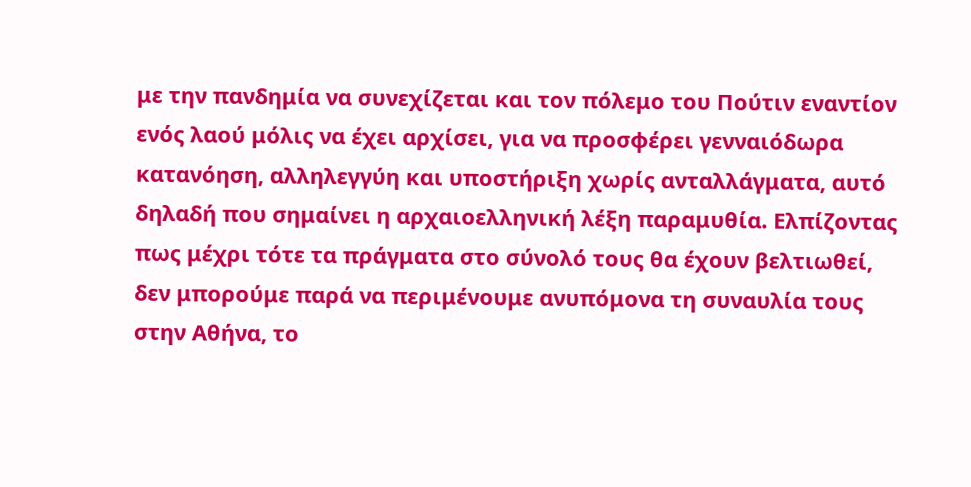με την πανδημία να συνεχίζεται και τον πόλεμο του Πούτιν εναντίον ενός λαού μόλις να έχει αρχίσει, για να προσφέρει γενναιόδωρα κατανόηση, αλληλεγγύη και υποστήριξη χωρίς ανταλλάγματα, αυτό δηλαδή που σημαίνει η αρχαιοελληνική λέξη παραμυθία. Ελπίζοντας πως μέχρι τότε τα πράγματα στο σύνολό τους θα έχουν βελτιωθεί, δεν μπορούμε παρά να περιμένουμε ανυπόμονα τη συναυλία τους στην Αθήνα, το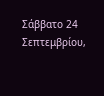Σάββατο 24 Σεπτεμβρίου,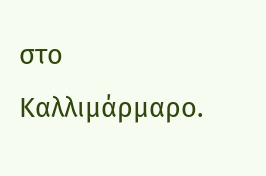στο Καλλιμάρμαρο.